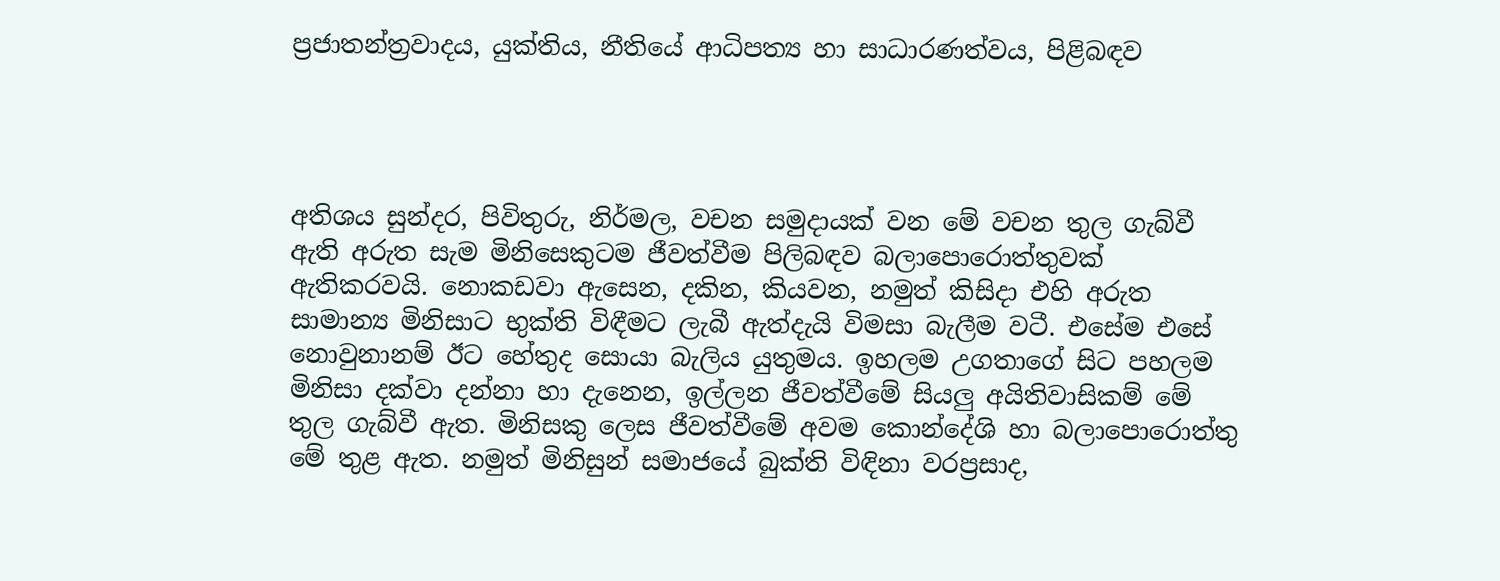ප්‍රජාතන්ත්‍රවාදය, යුක්තිය, නීතියේ ආධිපත්‍ය හා සාධාරණත්වය, පිළිබඳව




අතිශය සුන්දර, පිවිතුරු, නිර්මල, වචන සමුදායක් වන මේ වචන තුල ගැබ්වී ඇති අරුත සැම මිනිසෙකුටම ජීවත්වීම පිලිබඳව බලාපොරොත්තුවක් ඇතිකරවයි. නොකඩවා ඇසෙන, දකින, කියවන, නමුත් කිසිදා එහි අරුත සාමාන්‍ය මිනිසාට භුක්ති විඳීමට ලැබී ඇත්දැයි විමසා බැලීම වටී. එසේම එසේ නොවුනානම් ඊට හේතුද සොයා බැලිය යුතුමය. ඉහලම උගතාගේ සිට පහලම මිනිසා දක්වා දන්නා හා දැනෙන, ඉල්ලන ජීවත්වීමේ සියලු අයිතිවාසිකම් මේ තුල ගැබ්වී ඇත. මිනිසකු ලෙස ජීවත්වීමේ අවම කොන්දේශි හා බලාපොරොත්තු  මේ තුළ ඇත. නමුත් මිනිසුන් සමාජයේ බුක්ති විඳිනා වරප්‍රසාද,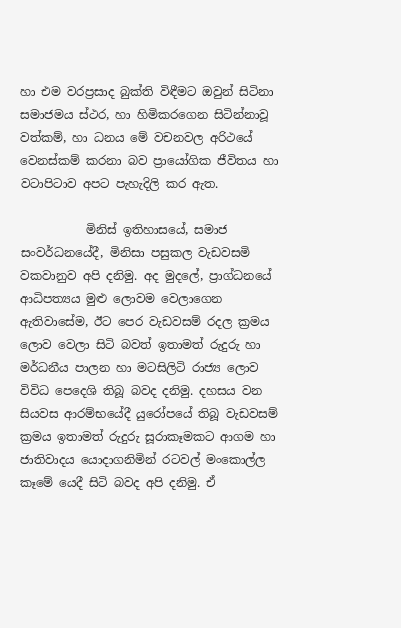හා එම වරප්‍රසාද බුක්ති විඳීමට ඔවුන් සිටිනා සමාජමය ස්ථර, හා හිමිකරගෙන සිටින්නාවූ වත්කම්, හා ධනය මේ වචනවල අරිථයේ වෙනස්කම් කරනා බව ප්‍රායෝගික ජීවිතය හා වටාපිටාව අපට පැහැදිලි කර ඇත.

           මිනිස් ඉතිහාසයේ, සමාජ සංවර්ධනයේදී, මිනිසා පසුකල වැඩවසමි වකවානුව අපි දනිමු. අද මුදලේ, ප්‍රාග්ධනයේ ආධිපත්‍යය මුළු ලොවම වෙලාගෙන ඇතිවාසේම, ඊට පෙර වැඩවසම් රදල ක්‍රමය ලොව වෙලා සිටි බවත් ඉතාමත් රුදුරු හා මර්ධනීය පාලන හා මටසිලිටි රාජ්‍ය ලොව විවිධ පෙදෙශි තිබූ බවද දනිමු. දහසය වන සියවස ආරම්භයේදී යුරෝපයේ තිබූ වැඩවසම් ක්‍රමය ඉතාමත් රුදුරු සූරාකෑමකට ආගම හා ජාතිවාදය යොදාගනිමින් රටවල් මංකොල්ල කෑමේ යෙදී සිටි බවද අපි දනිමු. ඒ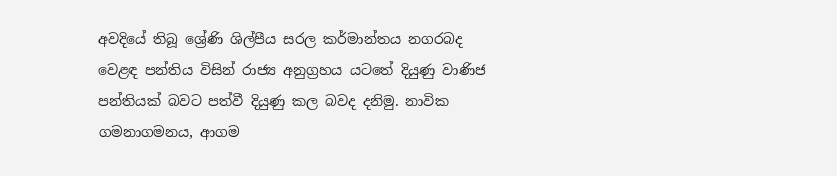අවදියේ තිබූ ශ්‍රේණි ශිල්පීය සරල කර්මාන්තය නගරබද වෙළඳ පන්තිය විසින් රාජ්‍ය අනුග්‍රහය යටතේ දියුණු වාණිජ පන්තියක් බවට පත්වී දියුණු කල බවද දනිමු. නාවික ගමනාගමනය, ආගම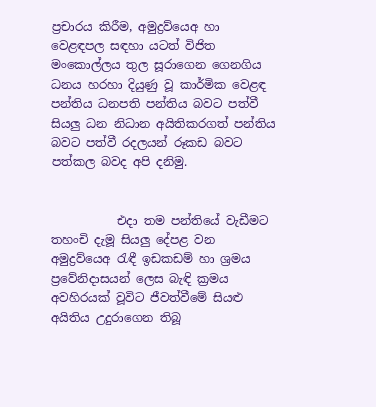ප්‍රචාරය කිරීම, අමුද්‍රව්යෙඅ හා වෙළඳපල සඳහා යටත් විජිත මංකොල්ලය තුල සූරාගෙන ගෙනගිය ධනය හරහා දියුණු වූ කාර්මික වෙළඳ පන්තිය ධනපති පන්තිය බවට පත්වී සියලු ධන නිධාන අයිතිකරගත් පන්තිය බවට පත්වී රදලයන් රූකඩ බවට පත්කල බවද අපි දනිමු.


           එදා තම පන්තියේ වැඩීමට තහංචි දැමූ සියලු දේපළ වන අමුද්‍රව්යෙඅ රැඳී ඉඩකඩම් හා ශ්‍රමය ප්‍රවේනිදාසයන් ලෙස බැඳි ක්‍රමය අවහිරයක් වූවිට ජීවත්වීමේ සියළු අයිතිය උදුරාගෙන තිබූ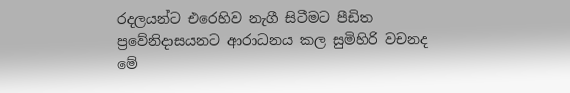රදලයන්ට එරෙහිව නැගී සිටීමට පීඩිත ප්‍රවේනිදාසයනට ආරාධනය කල සුමිහිරි වචනද මේ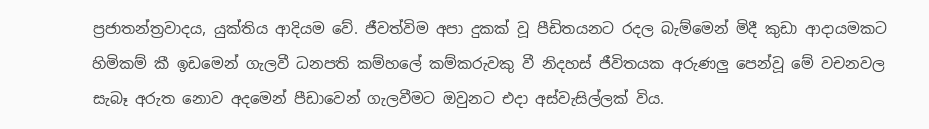ප්‍රජාතන්ත්‍රවාදය, යුක්තිය ආදියම වේ. ජීවත්විම අපා දුකක් වූ පීඩිතයනට රදල බැම්මෙන් මිදී කුඩා ආදායමකට හිමිකම් කී ඉඩමෙන් ගැලවී ධනපති කම්හලේ කම්කරුවකු වී නිදහස් ජීවිතයක අරුණලු පෙන්වූ මේ වචනවල සැබෑ අරුත නොව අදමෙන් පීඩාවෙන් ගැලවීමට ඔවුනට එදා අස්වැසිල්ලක් විය.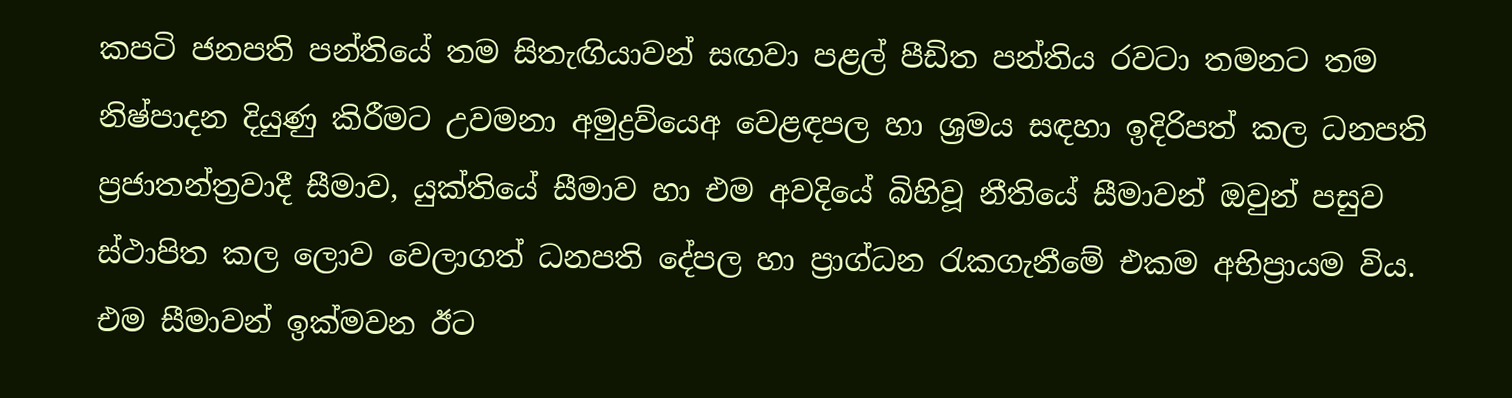කපටි ජනපති පන්තියේ තම සිතැඟියාවන් සඟවා පළල් පීඩිත පන්තිය රවටා තමනට තම නිෂ්පාදන දියුණු කිරීමට උවමනා අමුද්‍රව්යෙඅ වෙළඳපල හා ශ්‍රමය සඳහා ඉදිරිපත් කල ධනපති ප්‍රජාතන්ත්‍රවාදී සීමාව, යුක්තියේ සීමාව හා එම අවදියේ බිහිවූ නීතියේ සීමාවන් ඔවුන් පසුව ස්ථාපිත කල ලොව වෙලාගත් ධනපති දේපල හා ප්‍රාග්ධන රැකගැනීමේ එකම අභිප්‍රායම විය. එම සීමාවන් ඉක්මවන ඊට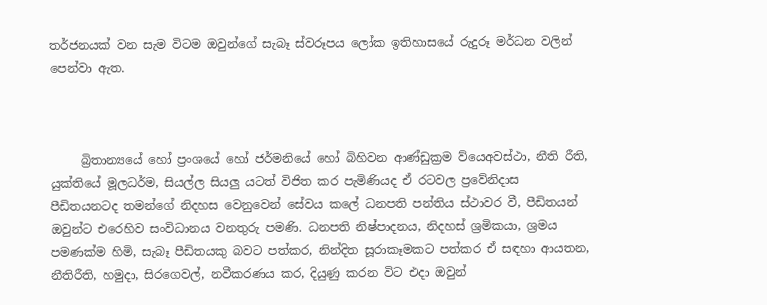තර්ජනයක් වන සැම විටම ඔවුන්ගේ සැබෑ ස්වරූපය ලෝක ඉතිහාසයේ රුදුරූ මර්ධන වලින් පෙන්වා ඇත.



     බ්‍රිතාන්‍යයේ හෝ ප්‍රංශයේ හෝ ජර්මනියේ හෝ බිහිවන ආණ්ඩුක්‍රම ව්යෙඅවස්ථා, නීති රීති, යුක්තියේ මූලධර්ම, සියල්ල සියලු යටත් විජිත කර පැමිණියද ඒ රටවල ප්‍රවේනිදාස පීඩිතයනටද තමන්ගේ නිදහස වෙනුවෙන් සේවය කලේ ධනපති පන්තිය ස්ථාවර වී, පීඩිතයන් ඔවුන්ට එරෙහිව සංවිධානය වනතුරු පමණි. ධනපති නිෂ්පාදනය, නිදහස් ශ්‍රමිකයා, ශ්‍රමය පමණක්ම හිමි, සැබෑ පීඩිතයකු බවට පත්කර, නින්දිත සූරාකෑමකට පත්කර ඒ සඳහා ආයතන, නීතිරීති, හමුදා, සිරගෙවල්, නවීකරණය කර, දියුණු කරන විට එදා ඔවුන්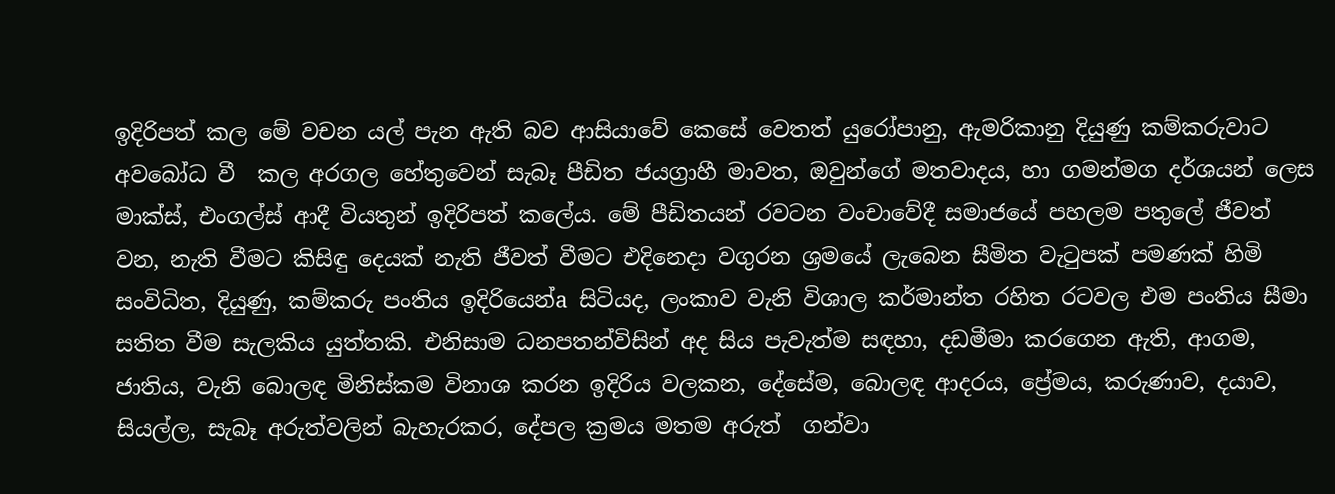ඉදිරිපත් කල මේ වචන යල් පැන ඇති බව ආසියාවේ කෙසේ වෙතත් යුරෝපානු, ඇමරිකානු දියුණු කම්කරුවාට අවබෝධ වී  කල අරගල හේතුවෙන් සැබෑ පීඩිත ජයග්‍රාහී මාවත, ඔවුන්ගේ මතවාදය, හා ගමන්මග දර්ශයන් ලෙස මාක්ස්, එංගල්ස් ආදී වියතුන් ඉදිරිපත් කලේය. මේ පීඩිතයන් රවටන වංචාවේදී සමාජයේ පහලම පතුලේ ජීවත් වන, නැති වීමට කිසිඳු දෙයක් නැති ජීවත් වීමට එදිනෙදා වගුරන ශ්‍රමයේ ලැබෙන සීමිත වැටුපක් පමණක් හිමි සංවිධිත, දියුණු, කම්කරු පංතිය ඉදිරියෙන්a සිටියද, ලංකාව වැනි විශාල කර්මාන්ත රහිත රටවල එම පංතිය සීමා සතිත වීම සැලකිය යුත්තකි. එනිසාම ධනපතන්විසින් අද සිය පැවැත්ම සඳහා, දඩමීමා කරගෙන ඇති, ආගම, ජාතිය, වැනි බොලඳ මිනිස්කම විනාශ කරන ඉදිරිය වලකන, දේසේම, බොලඳ ආදරය, ප්‍රේමය, කරුණාව, දයාව, සියල්ල, සැබෑ අරුත්වලින් බැහැරකර, දේපල ක්‍රමය මතම අරුත්  ගන්වා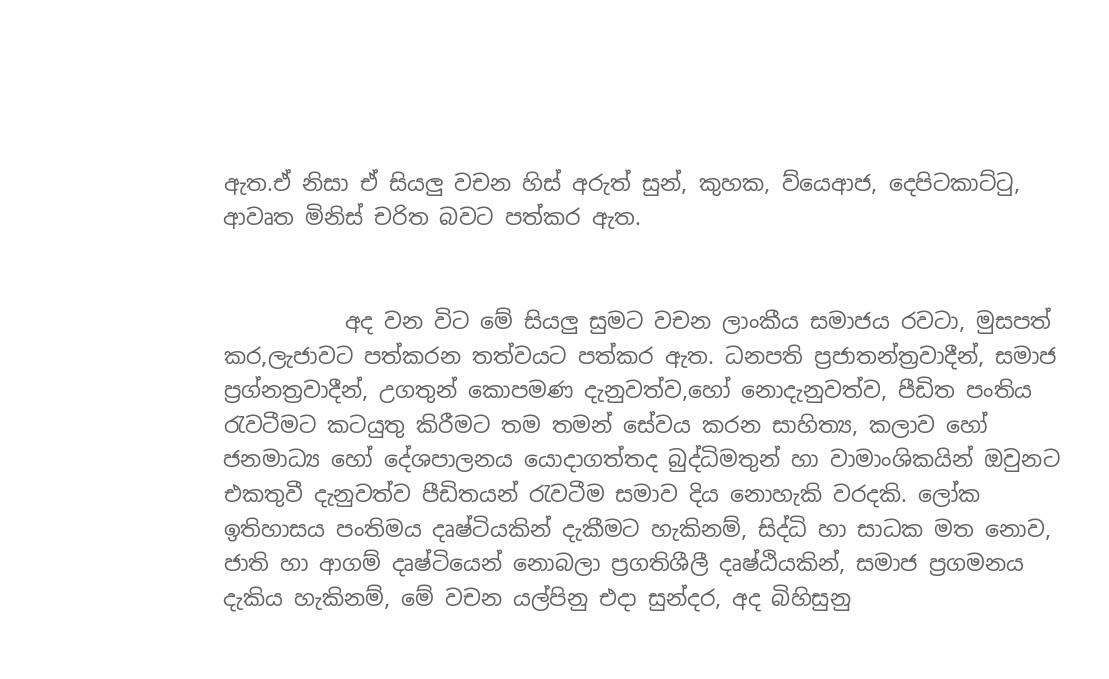ඇත.ඒ නිසා ඒ සියලු වචන හිස් අරුත් සුන්, කුහක, ව්යෙආජ, දෙපිටකාට්ටු, ආවෘත මිනිස් චරිත බවට පත්කර ඇත.


           අද වන විට මේ සියලු සුමට වචන ලාංකීය සමාජය රවටා, මුසපත් කර,ලැජාවට පත්කරන තත්වයට පත්කර ඇත. ධනපති ප්‍රජාතන්ත්‍රවාදීන්, සමාජ ප්‍රග්නත්‍රවාදීන්, උගතුන් කොපමණ දැනුවත්ව,හෝ නොදැනුවත්ව, පීඩිත පංතිය රැවටීමට කටයුතු කිරීමට තම තමන් සේවය කරන සාහිත්‍ය, කලාව හෝ ජනමාධ්‍ය හෝ දේශපාලනය යොදාගත්තද බුද්ධිමතුන් හා වාමාංශිකයින් ඔවුනට එකතුවී දැනුවත්ව පීඩිතයන් රැවටීම සමාව දිය නොහැකි වරදකි. ලෝක ඉතිහාසය පංතිමය දෘෂ්ටියකින් දැකීමට හැකිනම්, සිද්ධි හා සාධක මත නොව, ජාති හා ආගම් දෘෂ්ටියෙන් නොබලා ප්‍රගතිශීලී දෘෂ්ඨියකින්, සමාජ ප්‍රගමනය දැකිය හැකිනම්, මේ වචන යල්පිනු එදා සුන්දර, අද බිහිසුනු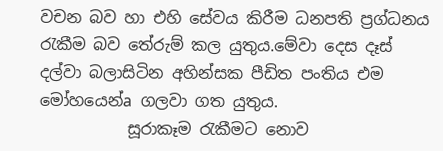වචන බව හා එහි සේවය කිරීම ධනපති ප්‍රග්ධනය රැකීම බව තේරුම් කල යුතුය.මේවා දෙස දෑස් දල්වා බලාසිටින අහින්සක පීඩිත පංතිය එම  මෝහයෙන්a ගලවා ගත යුතුය.
           සූරාකෑම රැකීමට නොව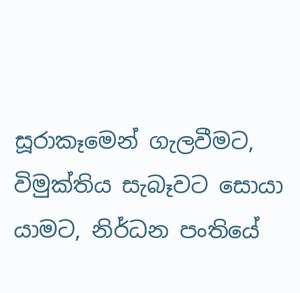සූරාකෑමෙන් ගැලවීමට, විමුක්තිය සැබෑවට සොයා යාමට, නිර්ධන පංතියේ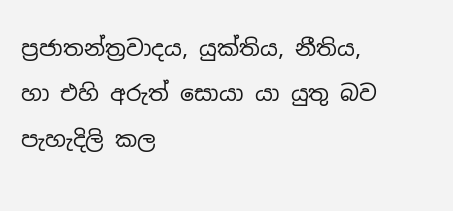ප්‍රජාතන්ත්‍රවාදය, යුක්තිය, නීතිය, හා එහි අරුත් සොයා යා යුතු බව පැහැදිලි කල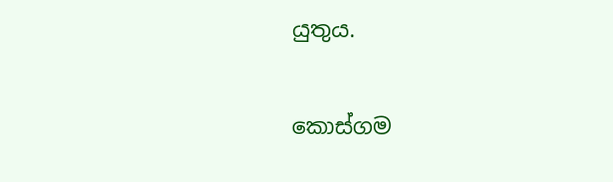යුතුය.

කොස්ගම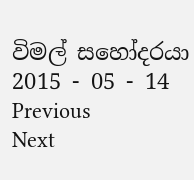විමල් සහෝදරයා
2015 - 05 - 14
Previous
Next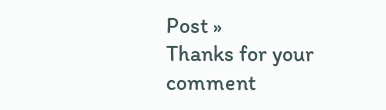Post »
Thanks for your comment